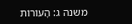משנה ג: הָעוֹרוֹת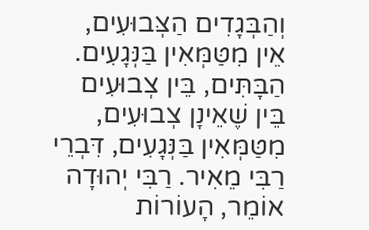וְהַבְּגָדִים הַצְּבוּעִים, אֵין מִטַּמְּאִין בַּנְּגָעִים. הַבָּתִּים, בֵּין צְבוּעִים בֵּין שֶׁאֵינָן צְבוּעִים, מִטַּמְּאִין בַּנְּגָעִים, דִּבְרֵי רַבִּי מֵאִיר. רַבִּי יְהוּדָה אוֹמֵר, הָעוֹרוֹת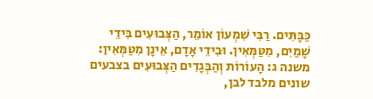כַּבָּתִּים. רַבִּי שִׁמְעוֹן אוֹמֵר, הַצְּבוּעִים בִּידֵי שָׁמַיִם, מִטַּמְּאִין. וּבִידֵי אָדָם, אֵינָן מִטַּמְּאִין:
משנה ג: הָעוֹרוֹת וְהַבְּגָדִים הַצְּבוּעִים בצבעים שונים מלבד לבן,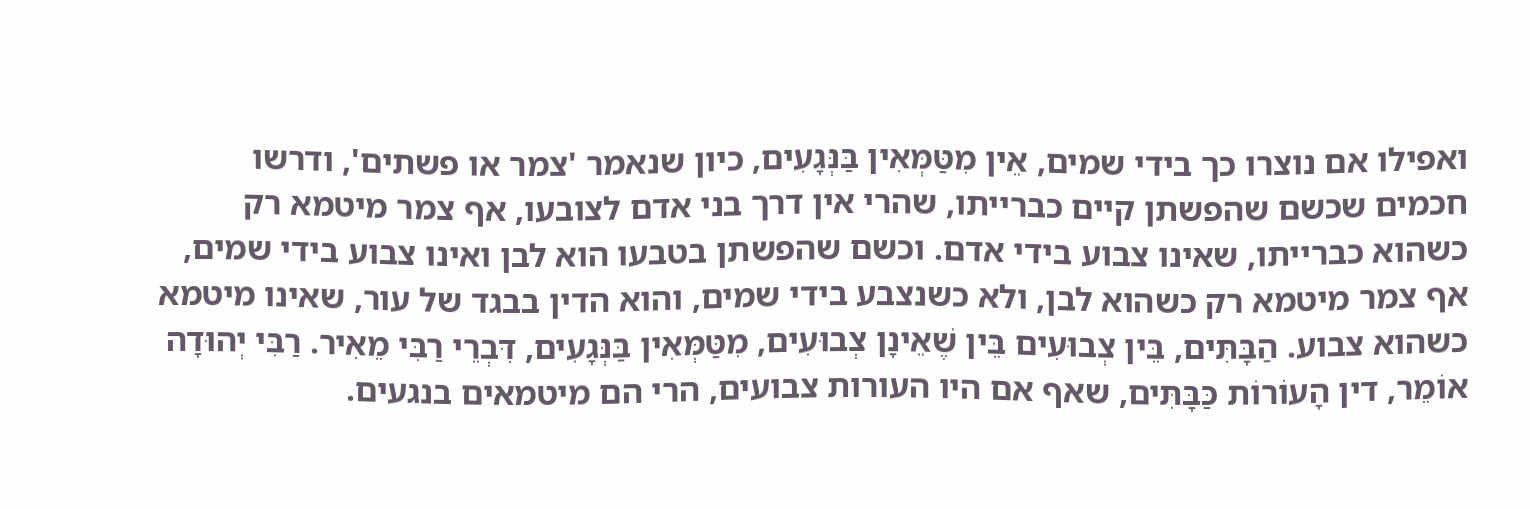ואפילו אם נוצרו כך בידי שמים, אֵין מִטַּמְּאִין בַּנְּגָעִים, כיון שנאמר 'צמר או פשתים', ודרשו חכמים שכשם שהפשתן קיים כברייתו, שהרי אין דרך בני אדם לצובעו, אף צמר מיטמא רק כשהוא כברייתו, שאינו צבוע בידי אדם. וכשם שהפשתן בטבעו הוא לבן ואינו צבוע בידי שמים, אף צמר מיטמא רק כשהוא לבן, ולא כשנצבע בידי שמים, והוא הדין בבגד של עור, שאינו מיטמא כשהוא צבוע. הַבָּתִּים, בֵּין צְבוּעִים בֵּין שֶׁאֵינָן צְבוּעִים, מִטַּמְּאִין בַּנְּגָעִים, דִּבְרֵי רַבִּי מֵאִיר. רַבִּי יְהוּדָה אוֹמֵר, דין הָעוֹרוֹת כַּבָּתִּים, שאף אם היו העורות צבועים, הרי הם מיטמאים בנגעים.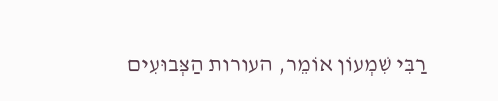רַבִּי שִׁמְעוֹן אוֹמֵר, העורות הַצְּבוּעִים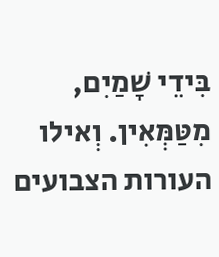בִּידֵי שָׁמַיִם, מִטַּמְּאִין. וְאילו העורות הצבועים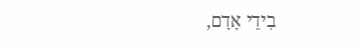בִידֵי אָדָם,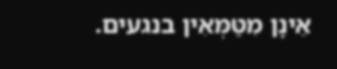אֵינָן מִטַּמְּאִין בנגעים.